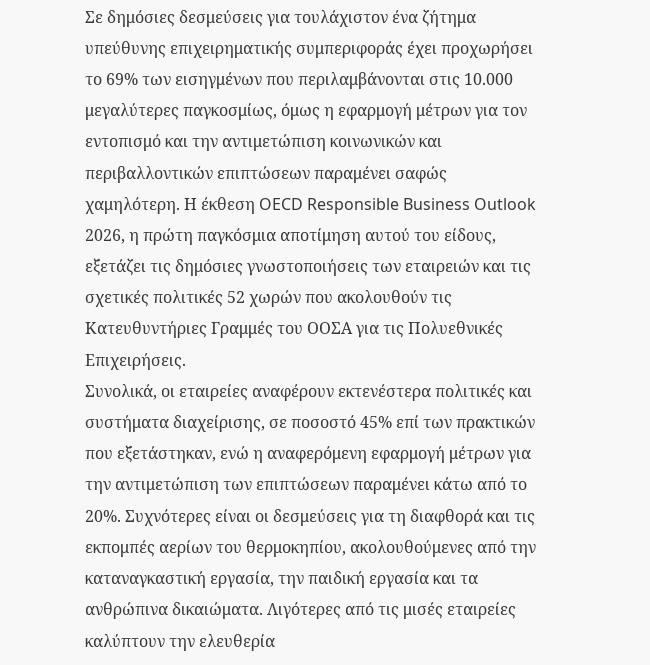Σε δημόσιες δεσμεύσεις για τουλάχιστον ένα ζήτημα υπεύθυνης επιχειρηματικής συμπεριφοράς έχει προχωρήσει το 69% των εισηγμένων που περιλαμβάνονται στις 10.000 μεγαλύτερες παγκοσμίως, όμως η εφαρμογή μέτρων για τον εντοπισμό και την αντιμετώπιση κοινωνικών και περιβαλλοντικών επιπτώσεων παραμένει σαφώς χαμηλότερη. Η έκθεση OECD Responsible Business Outlook 2026, η πρώτη παγκόσμια αποτίμηση αυτού του είδους, εξετάζει τις δημόσιες γνωστοποιήσεις των εταιρειών και τις σχετικές πολιτικές 52 χωρών που ακολουθούν τις Κατευθυντήριες Γραμμές του ΟΟΣΑ για τις Πολυεθνικές Επιχειρήσεις.
Συνολικά, οι εταιρείες αναφέρουν εκτενέστερα πολιτικές και συστήματα διαχείρισης, σε ποσοστό 45% επί των πρακτικών που εξετάστηκαν, ενώ η αναφερόμενη εφαρμογή μέτρων για την αντιμετώπιση των επιπτώσεων παραμένει κάτω από το 20%. Συχνότερες είναι οι δεσμεύσεις για τη διαφθορά και τις εκπομπές αερίων του θερμοκηπίου, ακολουθούμενες από την καταναγκαστική εργασία, την παιδική εργασία και τα ανθρώπινα δικαιώματα. Λιγότερες από τις μισές εταιρείες καλύπτουν την ελευθερία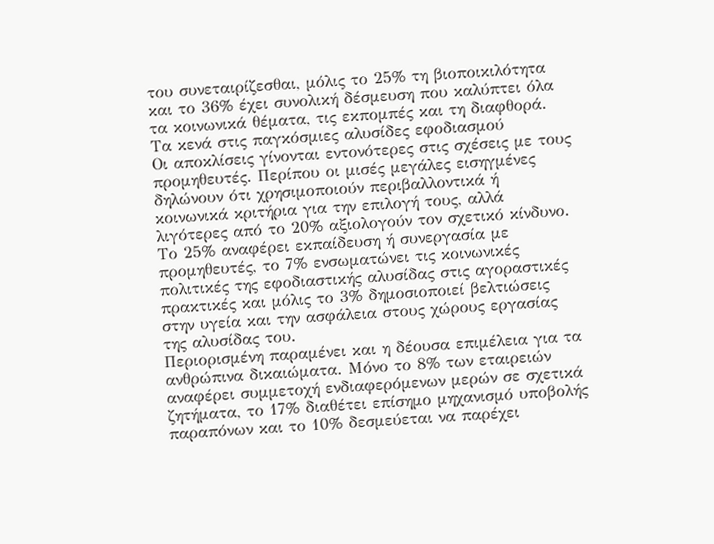του συνεταιρίζεσθαι, μόλις το 25% τη βιοποικιλότητα και το 36% έχει συνολική δέσμευση που καλύπτει όλα τα κοινωνικά θέματα, τις εκπομπές και τη διαφθορά.
Τα κενά στις παγκόσμιες αλυσίδες εφοδιασμού
Οι αποκλίσεις γίνονται εντονότερες στις σχέσεις με τους προμηθευτές. Περίπου οι μισές μεγάλες εισηγμένες δηλώνουν ότι χρησιμοποιούν περιβαλλοντικά ή κοινωνικά κριτήρια για την επιλογή τους, αλλά λιγότερες από το 20% αξιολογούν τον σχετικό κίνδυνο. Το 25% αναφέρει εκπαίδευση ή συνεργασία με προμηθευτές, το 7% ενσωματώνει τις κοινωνικές πολιτικές της εφοδιαστικής αλυσίδας στις αγοραστικές πρακτικές και μόλις το 3% δημοσιοποιεί βελτιώσεις στην υγεία και την ασφάλεια στους χώρους εργασίας της αλυσίδας του.
Περιορισμένη παραμένει και η δέουσα επιμέλεια για τα ανθρώπινα δικαιώματα. Μόνο το 8% των εταιρειών αναφέρει συμμετοχή ενδιαφερόμενων μερών σε σχετικά ζητήματα, το 17% διαθέτει επίσημο μηχανισμό υποβολής παραπόνων και το 10% δεσμεύεται να παρέχει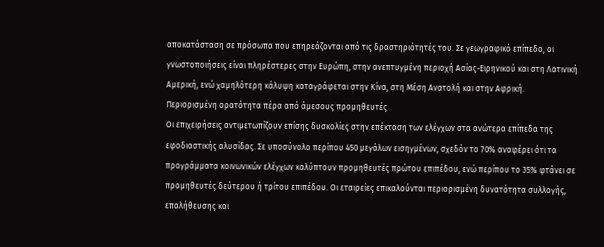αποκατάσταση σε πρόσωπα που επηρεάζονται από τις δραστηριότητές του. Σε γεωγραφικό επίπεδο, οι γνωστοποιήσεις είναι πληρέστερες στην Ευρώπη, στην ανεπτυγμένη περιοχή Ασίας-Ειρηνικού και στη Λατινική Αμερική, ενώ χαμηλότερη κάλυψη καταγράφεται στην Κίνα, στη Μέση Ανατολή και στην Αφρική.
Περιορισμένη ορατότητα πέρα από άμεσους προμηθευτές
Οι επιχειρήσεις αντιμετωπίζουν επίσης δυσκολίες στην επέκταση των ελέγχων στα ανώτερα επίπεδα της εφοδιαστικής αλυσίδας. Σε υποσύνολο περίπου 450 μεγάλων εισηγμένων, σχεδόν το 70% αναφέρει ότι τα προγράμματα κοινωνικών ελέγχων καλύπτουν προμηθευτές πρώτου επιπέδου, ενώ περίπου το 35% φτάνει σε προμηθευτές δεύτερου ή τρίτου επιπέδου. Οι εταιρείες επικαλούνται περιορισμένη δυνατότητα συλλογής, επαλήθευσης και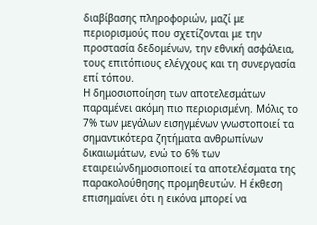διαβίβασης πληροφοριών, μαζί με περιορισμούς που σχετίζονται με την προστασία δεδομένων, την εθνική ασφάλεια, τους επιτόπιους ελέγχους και τη συνεργασία επί τόπου.
Η δημοσιοποίηση των αποτελεσμάτων παραμένει ακόμη πιο περιορισμένη. Μόλις το 7% των μεγάλων εισηγμένων γνωστοποιεί τα σημαντικότερα ζητήματα ανθρωπίνων δικαιωμάτων, ενώ το 6% των εταιρειώνδημοσιοποιεί τα αποτελέσματα της παρακολούθησης προμηθευτών. Η έκθεση επισημαίνει ότι η εικόνα μπορεί να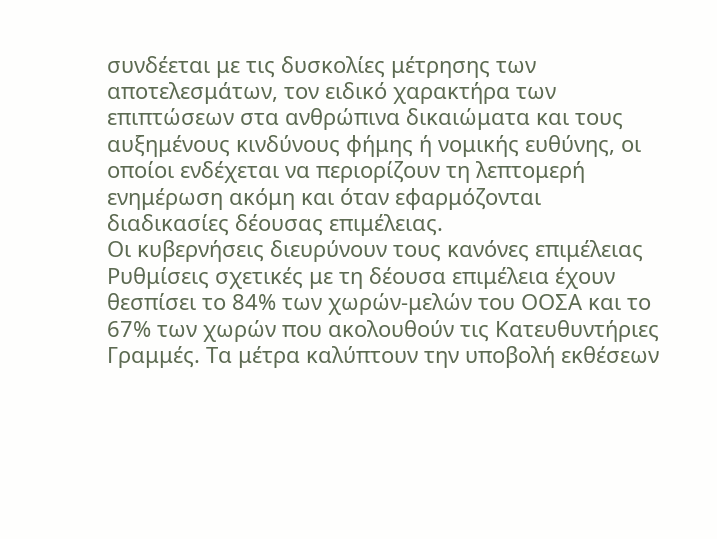συνδέεται με τις δυσκολίες μέτρησης των αποτελεσμάτων, τον ειδικό χαρακτήρα των επιπτώσεων στα ανθρώπινα δικαιώματα και τους αυξημένους κινδύνους φήμης ή νομικής ευθύνης, οι οποίοι ενδέχεται να περιορίζουν τη λεπτομερή ενημέρωση ακόμη και όταν εφαρμόζονται διαδικασίες δέουσας επιμέλειας.
Οι κυβερνήσεις διευρύνουν τους κανόνες επιμέλειας
Ρυθμίσεις σχετικές με τη δέουσα επιμέλεια έχουν θεσπίσει το 84% των χωρών-μελών του ΟΟΣΑ και το 67% των χωρών που ακολουθούν τις Κατευθυντήριες Γραμμές. Τα μέτρα καλύπτουν την υποβολή εκθέσεων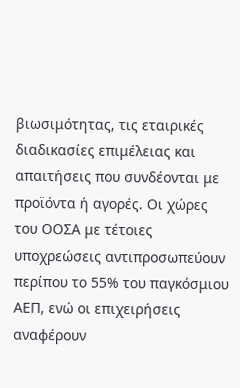βιωσιμότητας, τις εταιρικές διαδικασίες επιμέλειας και απαιτήσεις που συνδέονται με προϊόντα ή αγορές. Οι χώρες του ΟΟΣΑ με τέτοιες υποχρεώσεις αντιπροσωπεύουν περίπου το 55% του παγκόσμιου ΑΕΠ, ενώ οι επιχειρήσεις αναφέρουν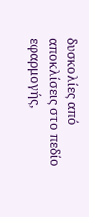δυσκολίες από αποκλίσεις στο πεδίο εφαρμογής,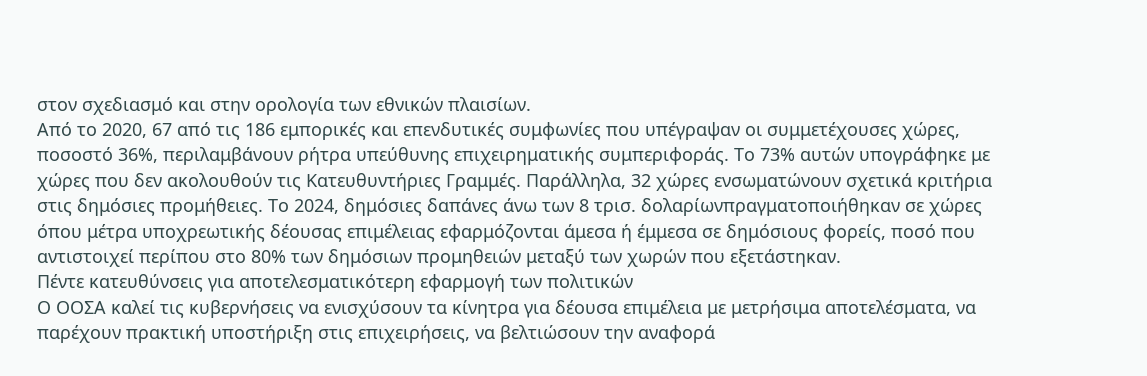στον σχεδιασμό και στην ορολογία των εθνικών πλαισίων.
Από το 2020, 67 από τις 186 εμπορικές και επενδυτικές συμφωνίες που υπέγραψαν οι συμμετέχουσες χώρες, ποσοστό 36%, περιλαμβάνουν ρήτρα υπεύθυνης επιχειρηματικής συμπεριφοράς. Το 73% αυτών υπογράφηκε με χώρες που δεν ακολουθούν τις Κατευθυντήριες Γραμμές. Παράλληλα, 32 χώρες ενσωματώνουν σχετικά κριτήρια στις δημόσιες προμήθειες. Το 2024, δημόσιες δαπάνες άνω των 8 τρισ. δολαρίωνπραγματοποιήθηκαν σε χώρες όπου μέτρα υποχρεωτικής δέουσας επιμέλειας εφαρμόζονται άμεσα ή έμμεσα σε δημόσιους φορείς, ποσό που αντιστοιχεί περίπου στο 80% των δημόσιων προμηθειών μεταξύ των χωρών που εξετάστηκαν.
Πέντε κατευθύνσεις για αποτελεσματικότερη εφαρμογή των πολιτικών
Ο ΟΟΣΑ καλεί τις κυβερνήσεις να ενισχύσουν τα κίνητρα για δέουσα επιμέλεια με μετρήσιμα αποτελέσματα, να παρέχουν πρακτική υποστήριξη στις επιχειρήσεις, να βελτιώσουν την αναφορά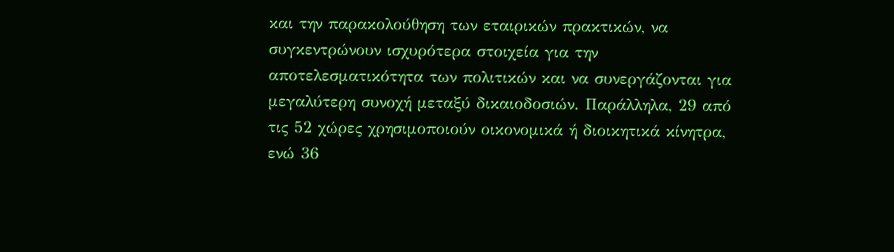και την παρακολούθηση των εταιρικών πρακτικών, να συγκεντρώνουν ισχυρότερα στοιχεία για την αποτελεσματικότητα των πολιτικών και να συνεργάζονται για μεγαλύτερη συνοχή μεταξύ δικαιοδοσιών. Παράλληλα, 29 από τις 52 χώρες χρησιμοποιούν οικονομικά ή διοικητικά κίνητρα, ενώ 36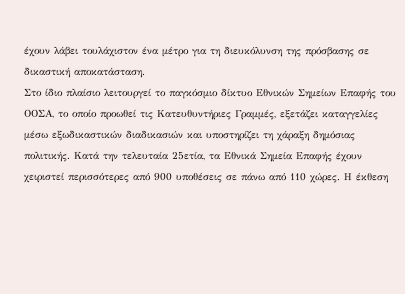έχουν λάβει τουλάχιστον ένα μέτρο για τη διευκόλυνση της πρόσβασης σε δικαστική αποκατάσταση.
Στο ίδιο πλαίσιο λειτουργεί το παγκόσμιο δίκτυο Εθνικών Σημείων Επαφής του ΟΟΣΑ, το οποίο προωθεί τις Κατευθυντήριες Γραμμές, εξετάζει καταγγελίες μέσω εξωδικαστικών διαδικασιών και υποστηρίζει τη χάραξη δημόσιας πολιτικής. Κατά την τελευταία 25ετία, τα Εθνικά Σημεία Επαφής έχουν χειριστεί περισσότερες από 900 υποθέσεις σε πάνω από 110 χώρες. Η έκθεση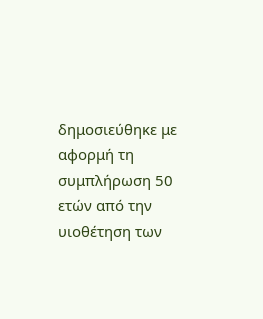δημοσιεύθηκε με αφορμή τη συμπλήρωση 50 ετών από την υιοθέτηση των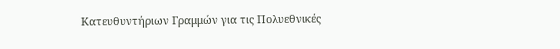Κατευθυντήριων Γραμμών για τις Πολυεθνικές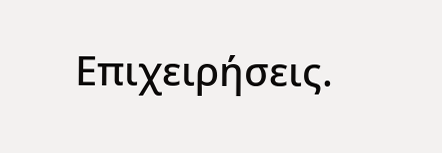Επιχειρήσεις.